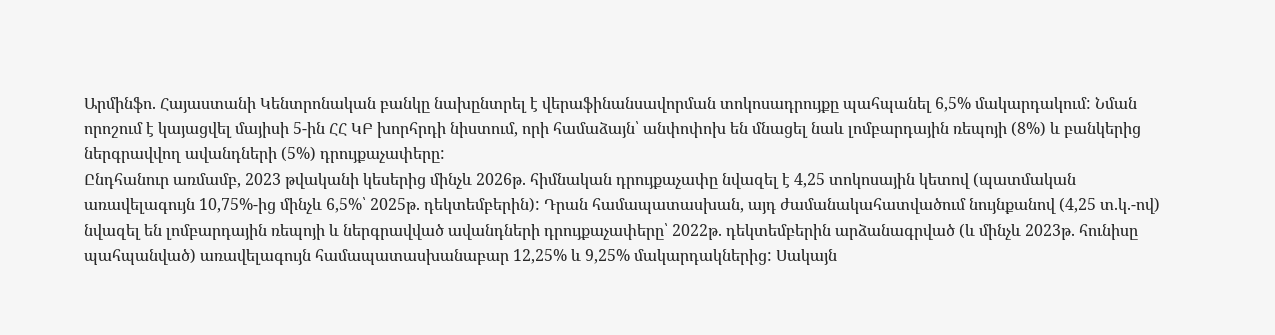Արմինֆո. Հայաստանի Կենտրոնական բանկը նախընտրել է վերաֆինանսավորման տոկոսադրույքը պահպանել 6,5% մակարդակում: Նման որոշում է կայացվել մայիսի 5-ին ՀՀ ԿԲ խորհրդի նիստում, որի համաձայն՝ անփոփոխ են մնացել նաև լոմբարդային ռեպոյի (8%) և բանկերից ներգրավվող ավանդների (5%) դրույքաչափերը:
Ընդհանուր առմամբ, 2023 թվականի կեսերից մինչև 2026թ. հիմնական դրույքաչափը նվազել է 4,25 տոկոսային կետով (պատմական առավելագույն 10,75%-ից մինչև 6,5%՝ 2025թ. դեկտեմբերին): Դրան համապատասխան, այդ ժամանակահատվածում նույնքանով (4,25 տ.կ.-ով) նվազել են լոմբարդային ռեպոյի և ներգրավված ավանդների դրույքաչափերը՝ 2022թ. դեկտեմբերին արձանագրված (և մինչև 2023թ. հունիսը պահպանված) առավելագույն համապատասխանաբար 12,25% և 9,25% մակարդակներից: Սակայն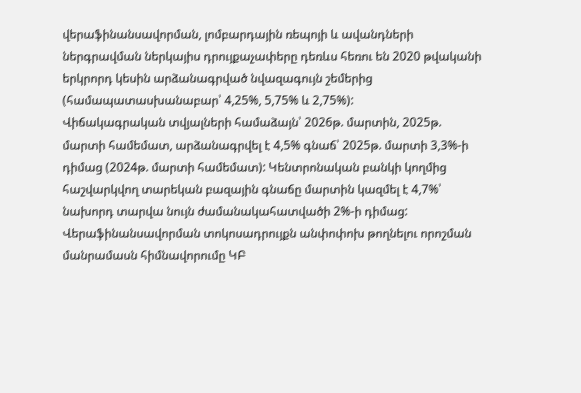վերաֆինանսավորման, լոմբարդային ռեպոյի և ավանդների ներգրավման ներկայիս դրույքաչափերը դեռևս հեռու են 2020 թվականի երկրորդ կեսին արձանագրված նվազագույն շեմերից (համապատասխանաբար՝ 4,25%, 5,75% և 2,75%):
Վիճակագրական տվյալների համաձայն՝ 2026թ. մարտին, 2025թ. մարտի համեմատ, արձանագրվել է 4,5% գնաճ՝ 2025թ. մարտի 3,3%-ի դիմաց (2024թ. մարտի համեմատ): Կենտրոնական բանկի կողմից հաշվարկվող տարեկան բազային գնաճը մարտին կազմել է 4,7%՝ նախորդ տարվա նույն ժամանակահատվածի 2%-ի դիմաց:
Վերաֆինանսավորման տոկոսադրույքն անփոփոխ թողնելու որոշման մանրամասն հիմնավորումը ԿԲ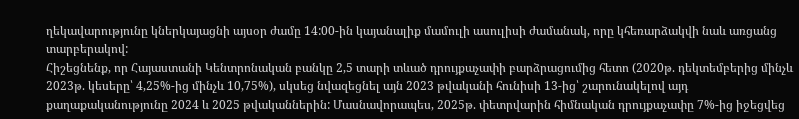ղեկավարությունը կներկայացնի այսօր ժամը 14:00-ին կայանալիք մամուլի ասուլիսի ժամանակ, որը կհեռարձակվի նաև առցանց տարբերակով:
Հիշեցնենք, որ Հայաստանի Կենտրոնական բանկը 2,5 տարի տևած դրույքաչափի բարձրացումից հետո (2020թ. դեկտեմբերից մինչև 2023թ. կեսերը՝ 4,25%-ից մինչև 10,75%), սկսեց նվազեցնել այն 2023 թվականի հունիսի 13-ից՝ շարունակելով այդ քաղաքականությունը 2024 և 2025 թվականներին: Մասնավորապես, 2025թ. փետրվարին հիմնական դրույքաչափը 7%-ից իջեցվեց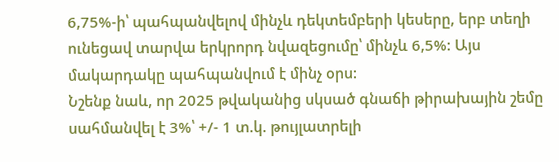6,75%-ի՝ պահպանվելով մինչև դեկտեմբերի կեսերը, երբ տեղի ունեցավ տարվա երկրորդ նվազեցումը՝ մինչև 6,5%: Այս մակարդակը պահպանվում է մինչ օրս:
Նշենք նաև, որ 2025 թվականից սկսած գնաճի թիրախային շեմը սահմանվել է 3%՝ +/- 1 տ.կ. թույլատրելի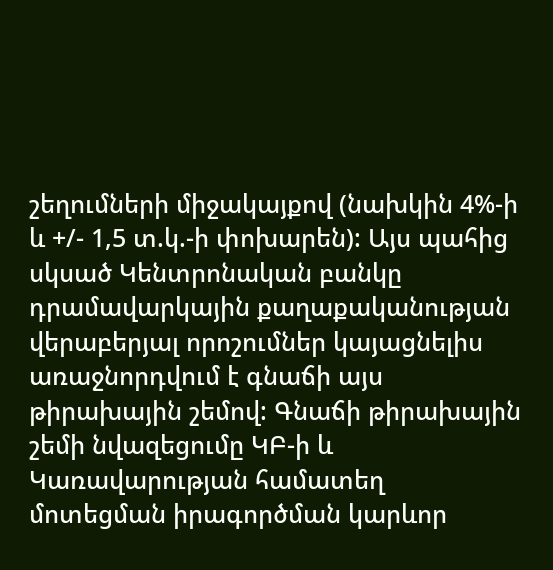շեղումների միջակայքով (նախկին 4%-ի և +/- 1,5 տ.կ.-ի փոխարեն): Այս պահից սկսած Կենտրոնական բանկը դրամավարկային քաղաքականության վերաբերյալ որոշումներ կայացնելիս առաջնորդվում է գնաճի այս թիրախային շեմով: Գնաճի թիրախային շեմի նվազեցումը ԿԲ-ի և Կառավարության համատեղ մոտեցման իրագործման կարևոր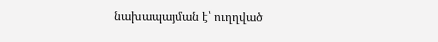նախապայման է՝ ուղղված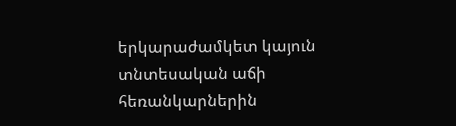երկարաժամկետ կայուն տնտեսական աճի հեռանկարներին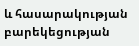և հասարակության բարեկեցության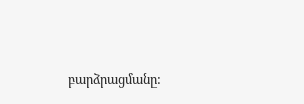բարձրացմանը: